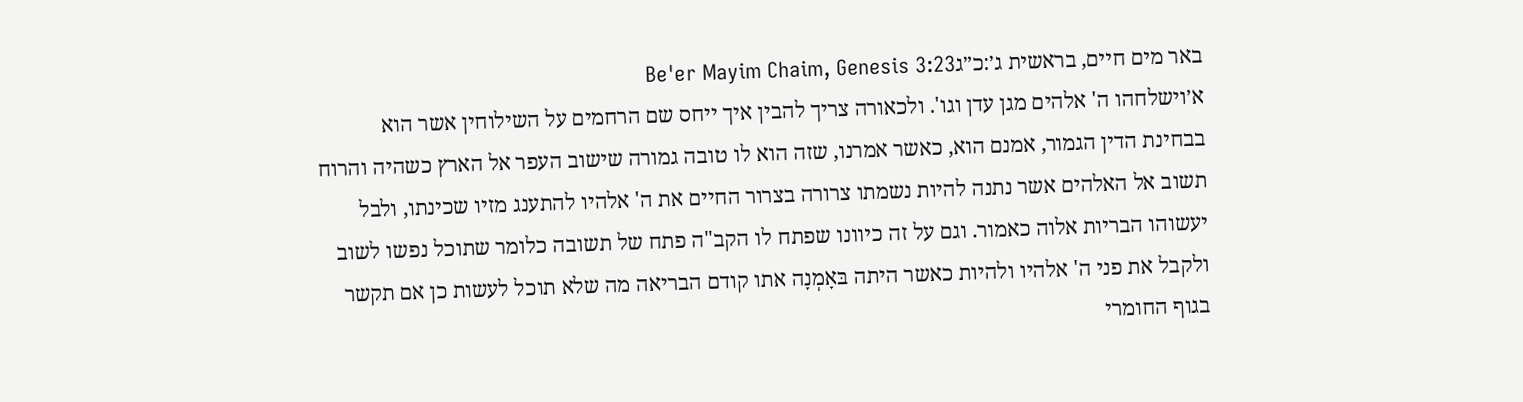באר מים חיים, בראשית ג׳:כ״גBe'er Mayim Chaim, Genesis 3:23
א׳וישלחהו ה' אלהים מגן עדן וגו'. ולכאורה צריך להבין איך ייחס שם הרחמים על השילוחין אשר הוא בבחינת הדין הגמור, אמנם הוא, כאשר אמרנו, שזה הוא לו טובה גמורה שישוב העפר אל הארץ כשהיה והרוח תשוב אל האלהים אשר נתנה להיות נשמתו צרורה בצרור החיים את ה' אלהיו להתענג מזיו שכינתו, ולבל יעשוהו הבריות אלוה כאמור. וגם על זה כיוונו שפתח לו הקב"ה פתח של תשובה כלומר שתוכל נפשו לשוב ולקבל את פני ה' אלהיו ולהיות כאשר היתה בּאָמְנָה אתו קודם הבריאה מה שלא תוכל לעשות כן אם תקשר בגוף החומרי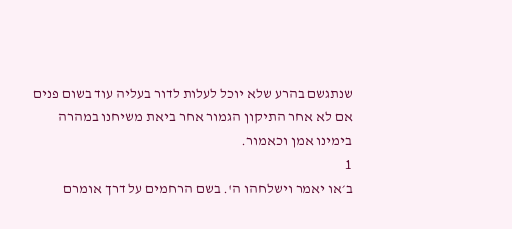שנתגשם בהרע שלא יוכל לעלות לדור בעליה עוד בשום פנים אם לא אחר התיקון הגמור אחר ביאת משיחנו במהרה בימינו אמן וכאמור.
1
ב׳או יאמר וישלחהו ה'. בשם הרחמים על דרך אומרם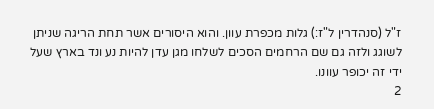ז"ל (סנהדרין ל"ז:) גלות מכפרת עוון. והוא היסורים אשר תחת הריגה שניתן לשוגג ולזה גם שם הרחמים הסכים לשלחו מגן עדן להיות נע ונד בארץ שעל ידי זה יכופר עוונו.
2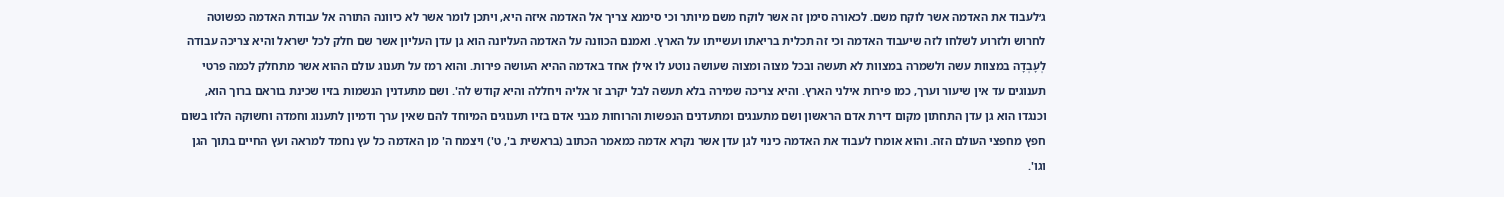ג׳לעבוד את האדמה אשר לוקח משם. לכאורה סימן זה אשר לוקח משם מיותר וכי סימנא צריך אל האדמה איזה היא, ויתכן לומר אשר לא כיוונה התורה אל עבודת האדמה כפשוטה לחרוש ולזרוע לשלחו לזה שיעבוד האדמה וכי זה תכלית בריאתו ועשייתו על הארץ. ואמנם הכוונה על האדמה העליונה הוא גן עדן העליון אשר שם חלק לכל ישראל והיא צריכה עבודה לְעָבְדָה במצוות עשה ולשמרה במצוות לא תעשה ובכל מצוה ומצוה שעושה נוטע לו אילן אחד באדמה ההיא העושה פירות. והוא רמז על תענוג עולם ההוא אשר מתחלק לכמה פרטי תענוגים עד אין שיעור וערך, כמו פירות אילני הארץ. והיא צריכה שמירה בלא תעשה לבל יקרב זר אליה ויחללה והיא קודש לה'. ושם מתעדנין הנשמות בזיו שכינת בוראם ברוך הוא, וכנגדו הוא גן עדן התחתון מקום דירת אדם הראשון ושם מתענגים ומתעדנים הנפשות והרוחות מבני אדם בזיו תענוגים המיוחד להם שאין ערך ודמיון לתענוג וחמדה וחשוקה הלזו בשום חפץ מחפצי העולם הזה. והוא אומרו לעבוד את האדמה כינוי לגן עדן אשר נקרא אדמה כמאמר הכתוב (בראשית ב', ט') ויצמח ה' מן האדמה כל עץ נחמד למראה ועץ החיים בתוך הגן וגו'.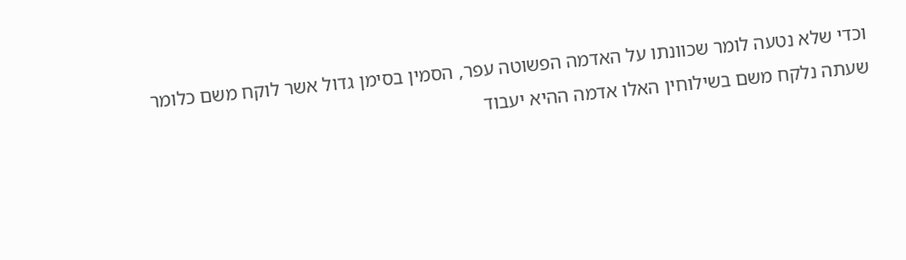וכדי שלא נטעה לומר שכוונתו על האדמה הפשוטה עפר, הסמין בסימן גדול אשר לוקח משם כלומר שעתה נלקח משם בשילוחין האלו אדמה ההיא יעבוד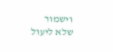וישמור שלא ליעול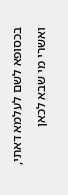בכסופא לשם לעלמא דאתי, ואשרי מי שבא לכאן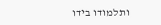ותלמודו בידו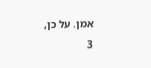אמן. על כן,
3